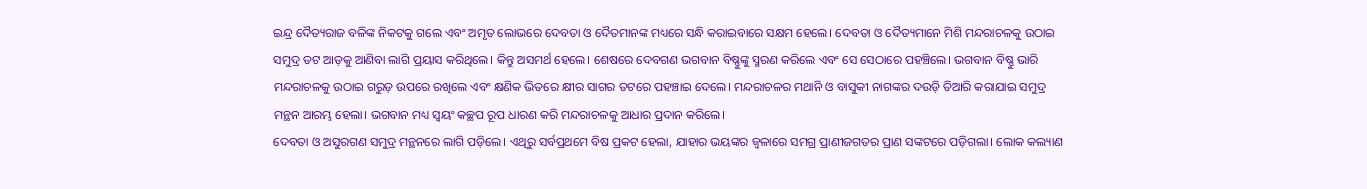ଇନ୍ଦ୍ର ଦୈତ୍ୟରାଜ ବଳିଙ୍କ ନିକଟକୁ ଗଲେ ଏବଂ ଅମୃତ ଲୋଭରେ ଦେବତା ଓ ଦୈତମାନଙ୍କ ମଧ୍ୟରେ ସନ୍ଧି କରାଇବାରେ ସକ୍ଷମ ହେଲେ। ଦେବତା ଓ ଦୈତ୍ୟମାନେ ମିଶି ମନ୍ଦରାଚଳକୁ ଉଠାଇ ସମୁଦ୍ର ତଟ ଆଡ଼କୁ ଆଣିବା ଲାଗି ପ୍ରୟାସ କରିଥିଲେ। କିନ୍ତୁ ଅସମର୍ଥ ହେଲେ। ଶେଷରେ ଦେବଗଣ ଭଗବାନ ବିଷ୍ଣୁଙ୍କୁ ସ୍ମରଣ କରିଲେ ଏବଂ ସେ ସେଠାରେ ପହଞ୍ଚିଲେ। ଭଗବାନ ବିଷ୍ଣୁ ଭାରି ମନ୍ଦରାଚଳକୁ ଉଠାଇ ଗରୁଡ଼ ଉପରେ ରଖିଲେ ଏବଂ କ୍ଷଣିକ ଭିତରେ କ୍ଷୀର ସାଗର ତଟରେ ପହଞ୍ଚାଇ ଦେଲେ। ମନ୍ଦରାଚଳର ମଥାନି ଓ ବାସୁକୀ ନାଗଙ୍କର ଦଉଡ଼ି ତିଆରି କରାଯାଇ ସମୁଦ୍ର ମନ୍ଥନ ଆରମ୍ଭ ହେଲା। ଭଗବାନ ମଧ୍ୟ ସ୍ୱୟଂ କଚ୍ଛପ ରୂପ ଧାରଣ କରି ମନ୍ଦରାଚଳକୁ ଆଧାର ପ୍ରଦାନ କରିଲେ।
ଦେବତା ଓ ଅସୁରଗଣ ସମୁଦ୍ର ମନ୍ଥନରେ ଲାଗି ପଡ଼ିଲେ। ଏଥିରୁ ସର୍ବପ୍ରଥମେ ବିଷ ପ୍ରକଟ ହେଲା, ଯାହାର ଭୟଙ୍କର ଜ୍ୱଳାରେ ସମଗ୍ର ପ୍ରାଣୀଜଗତର ପ୍ରାଣ ସଙ୍କଟରେ ପଡ଼ିଗଲା। ଲୋକ କଲ୍ୟାଣ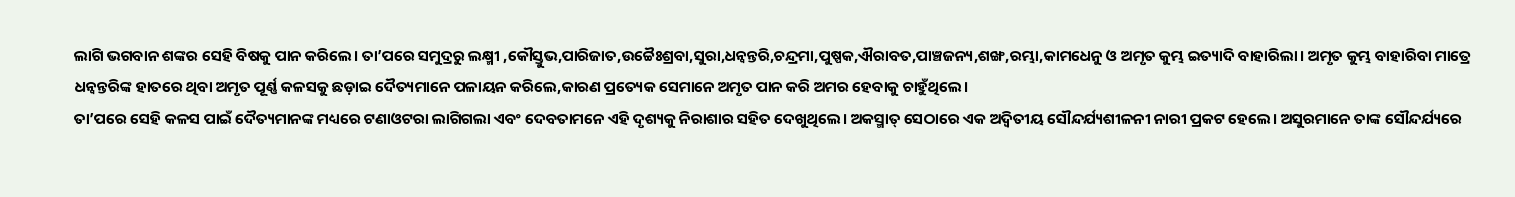ଲାଗି ଭଗବାନ ଶଙ୍କର ସେହି ବିଷକୁ ପାନ କରିଲେ। ତା’ପରେ ସମୁଦ୍ରରୁ ଲକ୍ଷ୍ମୀ ,କୌସ୍ତୁଭ,ପାରିଜାତ,ଉଚ୍ଚୈଃଶ୍ରବା,ସୁରା,ଧନ୍ଵନ୍ତରି,ଚନ୍ଦ୍ରମା,ପୁଷ୍ପକ,ଐରାବତ,ପାଞ୍ଚଜନ୍ୟ,ଶଙ୍ଖ,ରମ୍ଭା,କାମଧେନୁ ଓ ଅମୃତ କୁମ୍ଭ ଇତ୍ୟାଦି ବାହାରିଲା। ଅମୃତ କୁମ୍ଭ ବାହାରିବା ମାତ୍ରେ ଧନ୍ଵନ୍ତରିଙ୍କ ହାତରେ ଥିବା ଅମୃତ ପୂର୍ଣ୍ଣ କଳସକୁ ଛଡ଼ାଇ ଦୈତ୍ୟମାନେ ପଳାୟନ କରିଲେ,କାରଣ ପ୍ରତ୍ୟେକ ସେମାନେ ଅମୃତ ପାନ କରି ଅମର ହେବାକୁ ଚାହୁଁଥିଲେ।
ତା’ପରେ ସେହି କଳସ ପାଇଁ ଦୈତ୍ୟମାନଙ୍କ ମଧ୍ୟରେ ଟଣାଓଟରା ଲାଗିଗଲା ଏବଂ ଦେବତାମନେ ଏହି ଦୃଶ୍ୟକୁ ନିରାଶାର ସହିତ ଦେଖୁଥିଲେ। ଅକସ୍ମାତ୍ ସେଠାରେ ଏକ ଅଦ୍ୱିତୀୟ ସୌନ୍ଦର୍ଯ୍ୟଶୀଳନୀ ନାରୀ ପ୍ରକଟ ହେଲେ। ଅସୁରମାନେ ତାଙ୍କ ସୌନ୍ଦର୍ଯ୍ୟରେ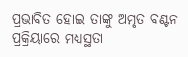ପ୍ରଭାବିତ ହୋଇ ତାଙ୍କୁ ଅମୃତ ବଣ୍ଟନ ପ୍ରକ୍ରିୟାରେ ମଧ୍ୟସ୍ଥତା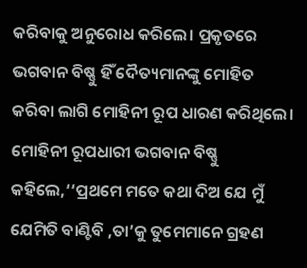କରିବାକୁ ଅନୁରୋଧ କରିଲେ। ପ୍ରକୃତରେ ଭଗବାନ ବିଷ୍ଣୁ ହିଁ ଦୈତ୍ୟମାନଙ୍କୁ ମୋହିତ କରିବା ଲାଗି ମୋହିନୀ ରୂପ ଧାରଣ କରିଥିଲେ। ମୋହିନୀ ରୂପଧାରୀ ଭଗବାନ ବିଷ୍ଣୁ କହିଲେ,‘‘ପ୍ରଥମେ ମତେ କଥା ଦିଅ ଯେ ମୁଁ ଯେମିତି ବାଣ୍ଟିବି ,ତା’କୁ ତୁମେମାନେ ଗ୍ରହଣ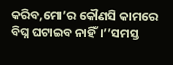କରିବ,ମୋ’ର କୌଣସି କାମରେ ବିଘ୍ନ ଘଟାଇବ ନାହିଁ।’’ସମସ୍ତ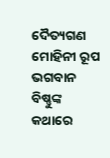ଦୈତ୍ୟଗଣ ମୋହିନୀ ରୂପ ଭଗବାନ ବିଷ୍ଣୁଙ୍କ କଥାରେ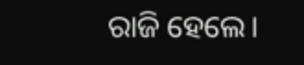ରାଜି ହେଲେ।